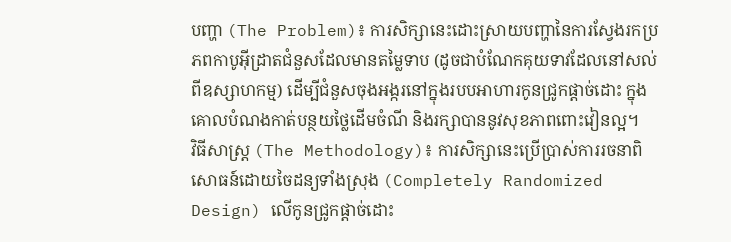បញ្ហា (The Problem)៖ ការសិក្សានេះដោះស្រាយបញ្ហានៃការស្វែងរកប្រភពកាបូអ៊ីដ្រាតជំនួសដែលមានតម្លៃទាប (ដូចជាបំណែកគុយទាវដែលនៅសល់ពីឧស្សាហកម្ម) ដើម្បីជំនួសចុងអង្ករនៅក្នុងរបបអាហារកូនជ្រូកផ្តាច់ដោះ ក្នុងគោលបំណងកាត់បន្ថយថ្លៃដើមចំណី និងរក្សាបាននូវសុខភាពពោះវៀនល្អ។
វិធីសាស្ត្រ (The Methodology)៖ ការសិក្សានេះប្រើប្រាស់ការរចនាពិសោធន៍ដោយចៃដន្យទាំងស្រុង (Completely Randomized Design) លើកូនជ្រូកផ្តាច់ដោះ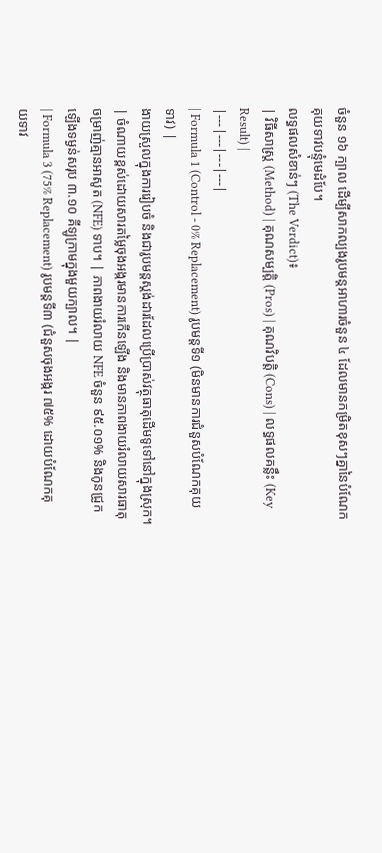ចំនួន ១៦ ក្បាល ដើម្បីសាកល្បងរូបមន្តអាហារចំនួន ៤ ដែលមានកម្រិតខុសៗគ្នានៃបំណែកគុយទាវបន្ទុំមេដំបែ។
លទ្ធផលសំខាន់ៗ (The Verdict)៖
| វិធីសាស្ត្រ (Method) | គុណសម្បត្តិ (Pros) | គុណវិបត្តិ (Cons) | លទ្ធផលគន្លឹះ (Key Result) |
|---|---|---|---|
| Formula 1 (Control - 0% Replacement) រូបមន្តទី១ (មិនមានការជំនួសបំណែកគុយទាវ) |
ងាយស្រួលក្នុងការរៀបចំ និងជារូបមន្តស្តង់ដារដែលប្រើប្រាស់វត្ថុធាតុដើមទូទៅនៅក្នុងស្រុក។ | ចំណាយខ្ពស់ដោយសារតម្លៃចុងអង្ករមានការកើនឡើង និងមានភាពងាយរំលាយសារធាតុចម្រាញ់គ្មានអាសូត (NFE) ទាប។ | ភាពងាយរំលាយ NFE ចំនួន ៩៥.០១% និងកូនជ្រូកឡើងទម្ងន់សរុប ៣.១០ គីឡូក្រាមក្នុងមួយក្បាល។ |
| Formula 3 (75% Replacement) រូបមន្តទី៣ (ជំនួសចុងអង្ករ ៧៥% ដោយបំណែកគុយទាវ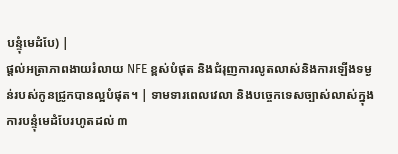បន្ទុំមេដំបែ) |
ផ្តល់អត្រាភាពងាយរំលាយ NFE ខ្ពស់បំផុត និងជំរុញការលូតលាស់និងការឡើងទម្ងន់របស់កូនជ្រូកបានល្អបំផុត។ | ទាមទារពេលវេលា និងបច្ចេកទេសច្បាស់លាស់ក្នុងការបន្ទុំមេដំបែរហូតដល់ ៣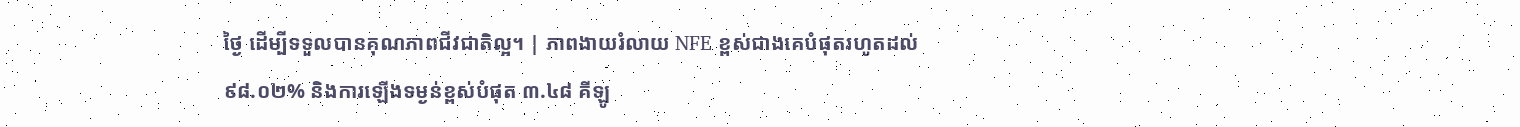ថ្ងៃ ដើម្បីទទួលបានគុណភាពជីវជាតិល្អ។ | ភាពងាយរំលាយ NFE ខ្ពស់ជាងគេបំផុតរហូតដល់ ៩៨.០២% និងការឡើងទម្ងន់ខ្ពស់បំផុត ៣.៤៨ គីឡូ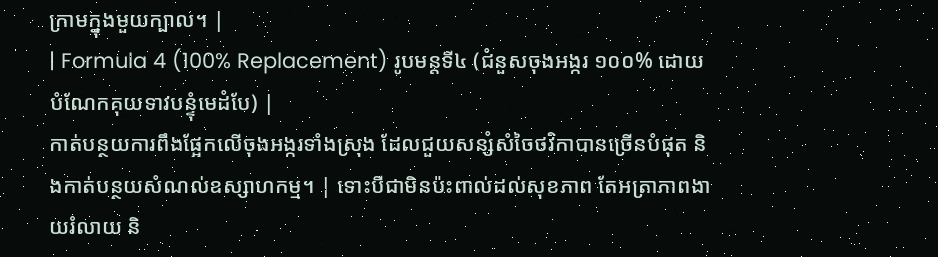ក្រាមក្នុងមួយក្បាល។ |
| Formula 4 (100% Replacement) រូបមន្តទី៤ (ជំនួសចុងអង្ករ ១០០% ដោយបំណែកគុយទាវបន្ទុំមេដំបែ) |
កាត់បន្ថយការពឹងផ្អែកលើចុងអង្ករទាំងស្រុង ដែលជួយសន្សំសំចៃថវិកាបានច្រើនបំផុត និងកាត់បន្ថយសំណល់ឧស្សាហកម្ម។ | ទោះបីជាមិនប៉ះពាល់ដល់សុខភាព តែអត្រាភាពងាយរំលាយ និ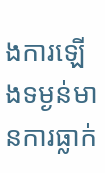ងការឡើងទម្ងន់មានការធ្លាក់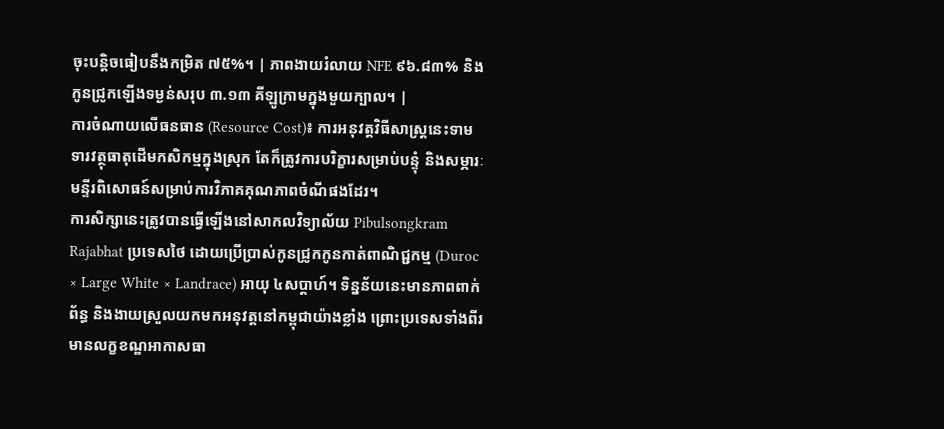ចុះបន្តិចធៀបនឹងកម្រិត ៧៥%។ | ភាពងាយរំលាយ NFE ៩៦.៨៣% និងកូនជ្រូកឡើងទម្ងន់សរុប ៣.១៣ គីឡូក្រាមក្នុងមួយក្បាល។ |
ការចំណាយលើធនធាន (Resource Cost)៖ ការអនុវត្តវិធីសាស្រ្តនេះទាមទារវត្ថុធាតុដើមកសិកម្មក្នុងស្រុក តែក៏ត្រូវការបរិក្ខារសម្រាប់បន្ទុំ និងសម្ភារៈមន្ទីរពិសោធន៍សម្រាប់ការវិភាគគុណភាពចំណីផងដែរ។
ការសិក្សានេះត្រូវបានធ្វើឡើងនៅសាកលវិទ្យាល័យ Pibulsongkram Rajabhat ប្រទេសថៃ ដោយប្រើប្រាស់កូនជ្រូកកូនកាត់ពាណិជ្ជកម្ម (Duroc × Large White × Landrace) អាយុ ៤សប្តាហ៍។ ទិន្នន័យនេះមានភាពពាក់ព័ន្ធ និងងាយស្រួលយកមកអនុវត្តនៅកម្ពុជាយ៉ាងខ្លាំង ព្រោះប្រទេសទាំងពីរមានលក្ខខណ្ឌអាកាសធា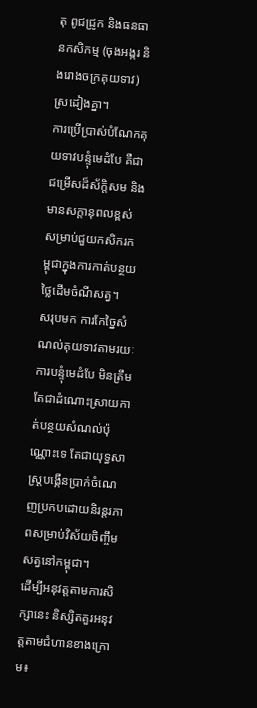តុ ពូជជ្រូក និងធនធានកសិកម្ម (ចុងអង្ករ និងរោងចក្រគុយទាវ) ស្រដៀងគ្នា។
ការប្រើប្រាស់បំណែកគុយទាវបន្ទុំមេដំបែ គឺជាជម្រើសដ៏ស័ក្តិសម និងមានសក្តានុពលខ្ពស់សម្រាប់ជួយកសិករកម្ពុជាក្នុងការកាត់បន្ថយថ្លៃដើមចំណីសត្វ។
សរុបមក ការកែច្នៃសំណល់គុយទាវតាមរយៈការបន្ទុំមេដំបែ មិនត្រឹមតែជាដំណោះស្រាយកាត់បន្ថយសំណល់ប៉ុណ្ណោះទេ តែជាយុទ្ធសាស្ត្របង្កើនប្រាក់ចំណេញប្រកបដោយនិរន្តរភាពសម្រាប់វិស័យចិញ្ចឹមសត្វនៅកម្ពុជា។
ដើម្បីអនុវត្តតាមការសិក្សានេះ និស្សិតគួរអនុវត្តតាមជំហានខាងក្រោម៖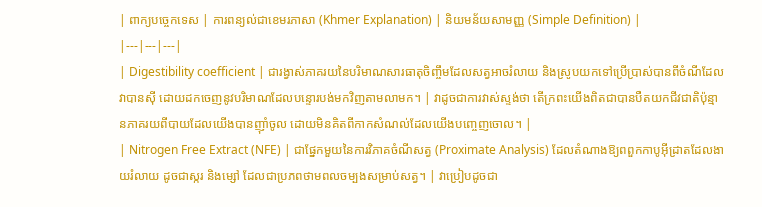| ពាក្យបច្ចេកទេស | ការពន្យល់ជាខេមរភាសា (Khmer Explanation) | និយមន័យសាមញ្ញ (Simple Definition) |
|---|---|---|
| Digestibility coefficient | ជារង្វាស់ភាគរយនៃបរិមាណសារធាតុចិញ្ចឹមដែលសត្វអាចរំលាយ និងស្រូបយកទៅប្រើប្រាស់បានពីចំណីដែលវាបានស៊ី ដោយដកចេញនូវបរិមាណដែលបន្ទោរបង់មកវិញតាមលាមក។ | វាដូចជាការវាស់ស្ទង់ថា តើក្រពះយើងពិតជាបានបឺតយកជីវជាតិប៉ុន្មានភាគរយពីបាយដែលយើងបានញ៉ាំចូល ដោយមិនគិតពីកាកសំណល់ដែលយើងបញ្ចេញចោល។ |
| Nitrogen Free Extract (NFE) | ជាផ្នែកមួយនៃការវិភាគចំណីសត្វ (Proximate Analysis) ដែលតំណាងឱ្យពពួកកាបូអ៊ីដ្រាតដែលងាយរំលាយ ដូចជាស្ករ និងម្សៅ ដែលជាប្រភពថាមពលចម្បងសម្រាប់សត្វ។ | វាប្រៀបដូចជា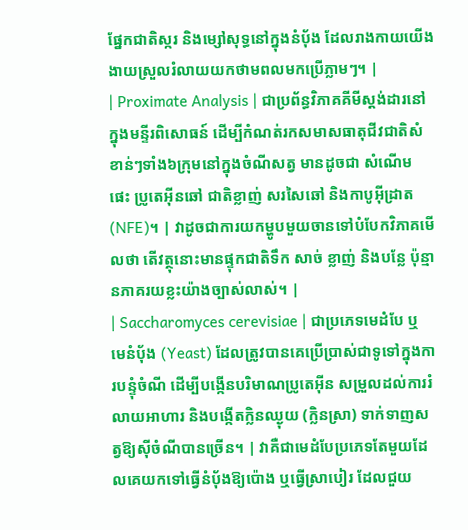ផ្នែកជាតិស្ករ និងម្សៅសុទ្ធនៅក្នុងនំប៉័ង ដែលរាងកាយយើងងាយស្រួលរំលាយយកថាមពលមកប្រើភ្លាមៗ។ |
| Proximate Analysis | ជាប្រព័ន្ធវិភាគគីមីស្តង់ដារនៅក្នុងមន្ទីរពិសោធន៍ ដើម្បីកំណត់រកសមាសធាតុជីវជាតិសំខាន់ៗទាំង៦ក្រុមនៅក្នុងចំណីសត្វ មានដូចជា សំណើម ផេះ ប្រូតេអ៊ីនឆៅ ជាតិខ្លាញ់ សរសៃឆៅ និងកាបូអ៊ីដ្រាត (NFE)។ | វាដូចជាការយកម្ហូបមួយចានទៅបំបែកវិភាគមើលថា តើវត្ថុនោះមានផ្ទុកជាតិទឹក សាច់ ខ្លាញ់ និងបន្លែ ប៉ុន្មានភាគរយខ្លះយ៉ាងច្បាស់លាស់។ |
| Saccharomyces cerevisiae | ជាប្រភេទមេដំបែ ឬមេនំប៉័ង (Yeast) ដែលត្រូវបានគេប្រើប្រាស់ជាទូទៅក្នុងការបន្ទុំចំណី ដើម្បីបង្កើនបរិមាណប្រូតេអ៊ីន សម្រួលដល់ការរំលាយអាហារ និងបង្កើតក្លិនឈ្ងុយ (ក្លិនស្រា) ទាក់ទាញសត្វឱ្យស៊ីចំណីបានច្រើន។ | វាគឺជាមេដំបែប្រភេទតែមួយដែលគេយកទៅធ្វើនំប៉័ងឱ្យប៉ោង ឬធ្វើស្រាបៀរ ដែលជួយ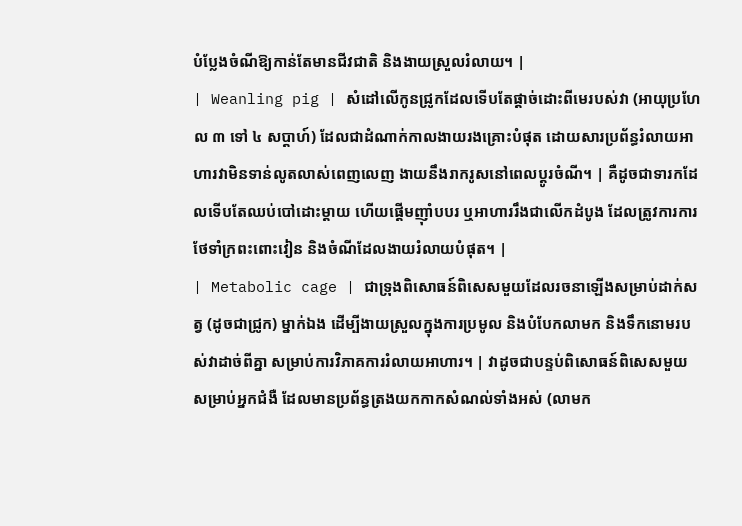បំប្លែងចំណីឱ្យកាន់តែមានជីវជាតិ និងងាយស្រួលរំលាយ។ |
| Weanling pig | សំដៅលើកូនជ្រូកដែលទើបតែផ្តាច់ដោះពីមេរបស់វា (អាយុប្រហែល ៣ ទៅ ៤ សប្តាហ៍) ដែលជាដំណាក់កាលងាយរងគ្រោះបំផុត ដោយសារប្រព័ន្ធរំលាយអាហារវាមិនទាន់លូតលាស់ពេញលេញ ងាយនឹងរាករូសនៅពេលប្តូរចំណី។ | គឺដូចជាទារកដែលទើបតែឈប់បៅដោះម្តាយ ហើយផ្តើមញ៉ាំបបរ ឬអាហាររឹងជាលើកដំបូង ដែលត្រូវការការថែទាំក្រពះពោះវៀន និងចំណីដែលងាយរំលាយបំផុត។ |
| Metabolic cage | ជាទ្រុងពិសោធន៍ពិសេសមួយដែលរចនាឡើងសម្រាប់ដាក់សត្វ (ដូចជាជ្រូក) ម្នាក់ឯង ដើម្បីងាយស្រួលក្នុងការប្រមូល និងបំបែកលាមក និងទឹកនោមរបស់វាដាច់ពីគ្នា សម្រាប់ការវិភាគការរំលាយអាហារ។ | វាដូចជាបន្ទប់ពិសោធន៍ពិសេសមួយសម្រាប់អ្នកជំងឺ ដែលមានប្រព័ន្ធត្រងយកកាកសំណល់ទាំងអស់ (លាមក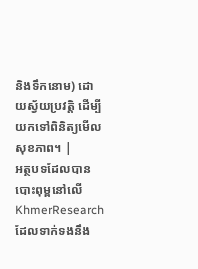និងទឹកនោម) ដោយស្វ័យប្រវត្តិ ដើម្បីយកទៅពិនិត្យមើលសុខភាព។ |
អត្ថបទដែលបានបោះពុម្ពនៅលើ KhmerResearch ដែលទាក់ទងនឹង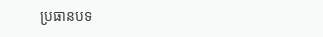ប្រធានបទ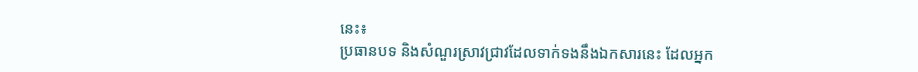នេះ៖
ប្រធានបទ និងសំណួរស្រាវជ្រាវដែលទាក់ទងនឹងឯកសារនេះ ដែលអ្នក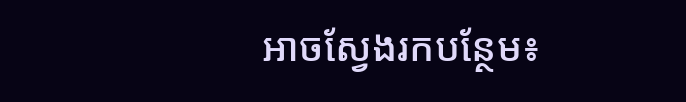អាចស្វែងរកបន្ថែម៖